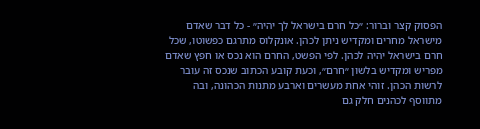הפסוק קצר וברור: ״כל חרם בישראל לך יהיה״ - כל דבר שאדם מישראל מחרים ומקדיש ניתן לכהן. אונקלוס מתרגם כפשוטו, שכל חרם בישראל יהיה לכהן. לפי הפשט, החרם הוא נכס או חפץ שאדם מפריש ומקדיש בלשון ״חרם״, וכעת קובע הכתוב שנכס זה עובר לרשות הכהן. זוהי אחת מעשרים וארבע מתנות הכהונה, ובה מתווסף לכהנים חלק גם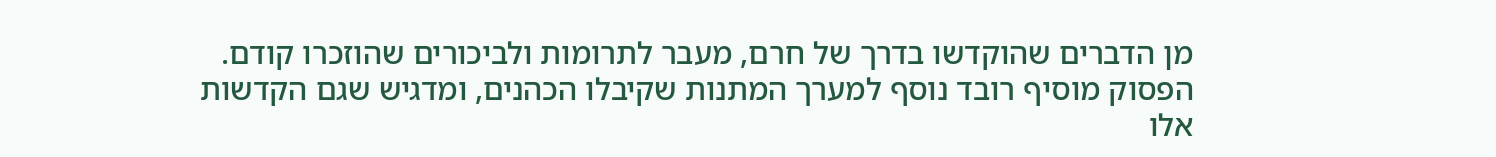מן הדברים שהוקדשו בדרך של חרם, מעבר לתרומות ולביכורים שהוזכרו קודם. הפסוק מוסיף רובד נוסף למערך המתנות שקיבלו הכהנים, ומדגיש שגם הקדשות אלו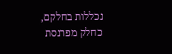נכללות בחלקם, כחלק מפרנסת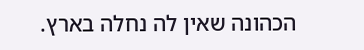הכהונה שאין לה נחלה בארץ.